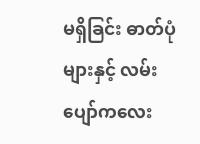မရှိခြင်း ဓာတ်ပုံများနှင့် လမ်းပျော်ကလေး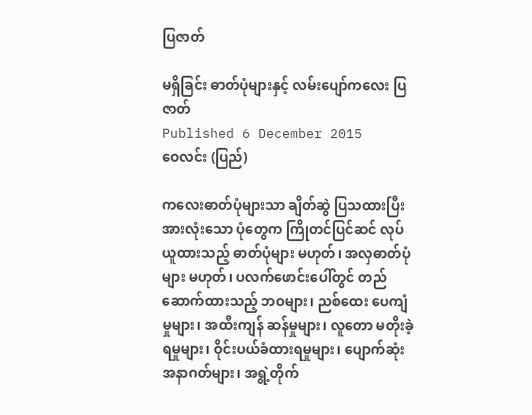ပြဇာတ်

မရှိခြင်း ဓာတ်ပုံများနှင့် လမ်းပျော်ကလေး ပြဇာတ်
Published 6 December 2015
ဝေလင်း (ပြည်)

ကလေးဓာတ်ပုံများသာ ချိတ်ဆွဲ ပြသထားပြီး အားလုံးသော ပုံတွေက ကြိုတင်ပြင်ဆင် လုပ်ယူထားသည့် ဓာတ်ပုံများ မဟုတ်၊ အလှဓာတ်ပုံများ မဟုတ်၊ ပလက်ဖောင်းပေါ်တွင် တည်ဆောက်ထားသည့် ဘဝများ၊ ညစ်ထေး ပေကျံမှုများ၊ အထီးကျန် ဆန်မှုများ၊ လူတော မတိုးခဲ့ရမှုများ၊ ဝိုင်းပယ်ခံထားရမှုများ၊ ပျောက်ဆုံး အနာဂတ်များ၊ အရွဲ့တိုက်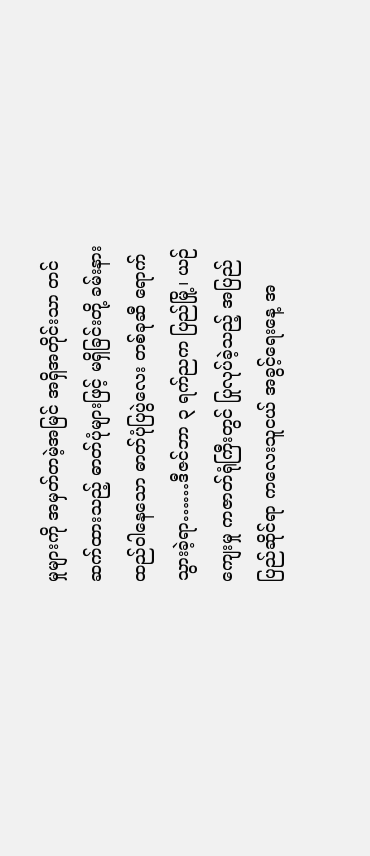မှုများကို အမှတ်တမဲ့အမြင် အရှိအတိုင်းသာ တင်ဆက်ထားသည့် ဓာတ်ပုံများဖြင့် မရှိခြင်းတို့ ခမ်းနားထည်ဝါနေသော ဓာတ်ပုံပြပွဲလေး တစ်ခုဆီ ရောက်သွားခဲ့ရာ……ဒီဇင်ဘာ ၃ ရက်ညက ပြည်မြို့၊ ယဉ်ကျေးမှု ကဇာတ်ရုံကြီးတွင် ပြုလုပ်ခဲ့သည့် အပြည်ပြည်ဆိုင်ရာ ကလေးသူငယ် အခွင့်ရေးနေ့ အ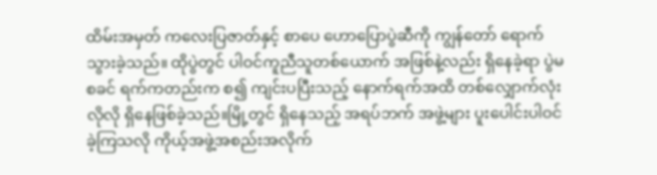ထိမ်းအမှတ် ကလေးပြဇာတ်နှင့် စာပေ ဟောပြောပွဲဆီကို ကျွန်တော် ရောက်သွားခဲ့သည်။ ထိုပွဲတွင် ပါဝင်ကူညီသူတစ်ယောက် အဖြစ်နဲ့လည်း ရှိနေခဲ့ရာ ပွဲမစခင် ရက်ကတည်းက စ၍ ကျင်းပပြီးသည့် နောက်ရက်အထိ တစ်လျှောက်လုံးလိုလို ရှိနေဖြစ်ခဲ့သည်။မြို့တွင် ရှိနေသည့် အရပ်ဘက် အဖွဲ့များ ပူးပေါင်းပါဝင် ခဲ့ကြသလို ကိုယ့်အဖွဲ့အစည်းအလိုက်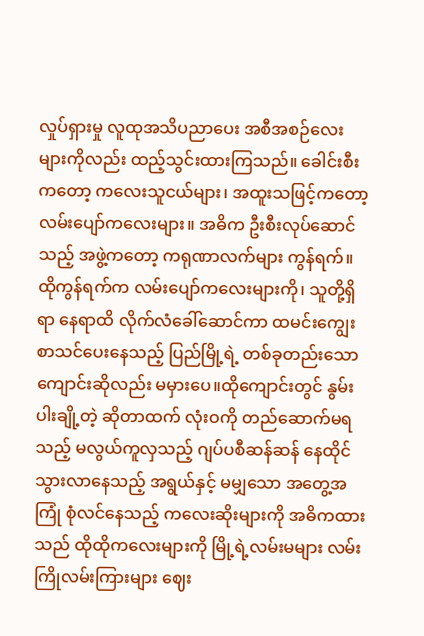လှုပ်ရှားမှု လူထုအသိပညာပေး အစီအစဉ်လေးများကိုလည်း ထည့်သွင်းထားကြသည်။ ခေါင်းစီးကတော့ ကလေးသူငယ်များ၊ အထူးသဖြင့်ကတော့ လမ်းပျော်ကလေးများ။ အဓိက ဦးစီးလုပ်ဆောင်သည့် အဖွဲ့ကတော့ ကရုဏာလက်များ ကွန်ရက်။ ထိုကွန်ရက်က လမ်းပျော်ကလေးများကို၊ သူတို့ရှိရာ နေရာထိ လိုက်လံခေါ်ဆောင်ကာ ထမင်းကျွေး စာသင်ပေးနေသည့် ပြည်မြို့ရဲ့ တစ်ခုတည်းသော ကျောင်းဆိုလည်း မမှားပေ။ထိုကျောင်းတွင် နွမ်းပါးချို့တဲ့ ဆိုတာထက် လုံးဝကို တည်ဆောက်မရသည့် မလွယ်ကူလှသည့် ဂျပ်ပစီဆန်ဆန် နေထိုင်သွားလာနေသည့် အရွယ်နှင့် မမျှသော အတွေ့အကြုံ စုံလင်နေသည့် ကလေးဆိုးများကို အဓိကထားသည် ထိုထိုကလေးများကို မြို့ရဲ့လမ်းမများ လမ်းကြိုလမ်းကြားများ ဈေး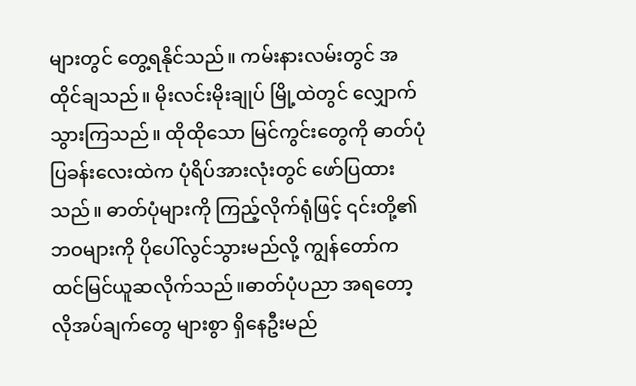များတွင် တွေ့ရနိုင်သည်။ ကမ်းနားလမ်းတွင် အထိုင်ချသည်။ မိုးလင်းမိုးချုပ် မြို့ထဲတွင် လျှောက်သွားကြသည်။ ထိုထိုသော မြင်ကွင်းတွေကို ဓာတ်ပုံပြခန်းလေးထဲက ပုံရိပ်အားလုံးတွင် ဖော်ပြထားသည်။ ဓာတ်ပုံများကို ကြည့်လိုက်ရုံဖြင့် ၎င်းတို့၏ ဘဝများကို ပိုပေါ်လွင်သွားမည်လို့ ကျွန်တော်က ထင်မြင်ယူဆလိုက်သည်။ဓာတ်ပုံပညာ အရတော့ လိုအပ်ချက်တွေ များစွာ ရှိနေဦးမည်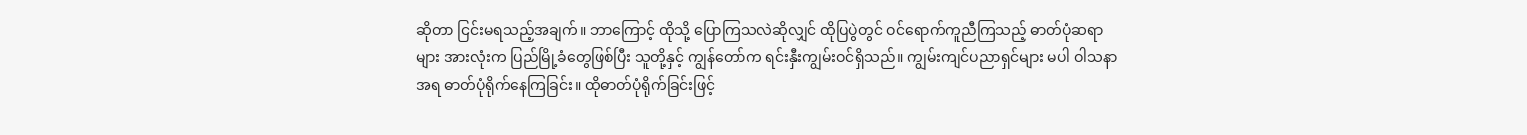ဆိုတာ ငြင်းမရသည့်အချက်။ ဘာကြောင့် ထိုသို့ ပြောကြသလဲဆိုလျှင် ထိုပြပွဲတွင် ဝင်ရောက်ကူညီကြသည့် ဓာတ်ပုံဆရာများ အားလုံးက ပြည်မြို့ခံတွေဖြစ်ပြီး သူတို့နှင့် ကျွန်တော်က ရင်းနှီးကျွမ်းဝင်ရှိသည်။ ကျွမ်းကျင်ပညာရှင်များ မပါ ဝါသနာအရ ဓာတ်ပုံရိုက်နေကြခြင်း။ ထိုဓာတ်ပုံရိုက်ခြင်းဖြင့်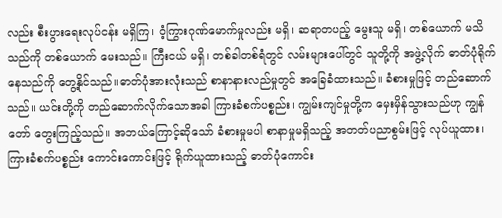လည်း စီးပွားရေးလုပ်ငန်း မရှိကြ၊ ဝံ့ကြွားဂုဏ်မောက်မှုလည်း မရှိ၊ ဆရာတပည့် မွေးသူ မရှိ၊ တစ်ယောက် မသိသည်ကို တစ်ယောက် မေးသည်။ ကြီးငယ် မရှိ၊ တစ်ခါတစ်ရံတွင် လမ်းများပေါ်တွင် သူတို့ကို အဖွဲ့လိုက် ဓာတ်ပုံရိုက်နေသည်ကို တွေ့နိုင်သည်။ဓာတ်ပုံအားလုံးသည် စာနာနားလည်မှုတွင် အခြေခံထားသည်။ ခံစားမှုဖြင့် တည်ဆောက်သည်။ ယင်းတို့ကို တည်ဆောက်လိုက်သောအခါ ကြားခံစက်ပစ္စည်း၊ ကျွမ်းကျင်မှုတို့က မှေးမှိန်သွားသည်ဟု ကျွန်တော် တွေးကြည့်သည်။ အဘယ်ကြောင့်ဆိုသော် ခံစားမှုမပါ စာနာမှုမရှိသည့် အတတ်ပညာစွမ်းဖြင့် လုပ်ယူထား၊ ကြားခံစက်ပစ္စည်း ကောင်းကောင်းဖြင့် ရိုက်ယူထားသည့် ဓာတ်ပုံကောင်း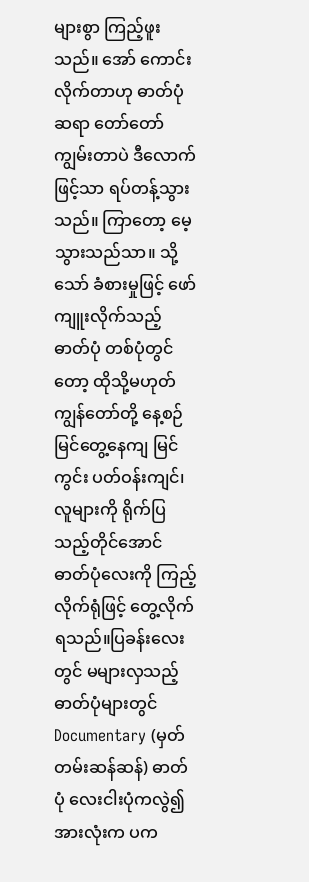များစွာ ကြည့်ဖူးသည်။ အော် ကောင်းလိုက်တာဟု ဓာတ်ပုံဆရာ တော်တော်ကျွမ်းတာပဲ ဒီလောက်ဖြင့်သာ ရပ်တန့်သွားသည်။ ကြာတော့ မေ့သွားသည်သာ။ သို့သော် ခံစားမှုဖြင့် ဖော်ကျူးလိုက်သည့် ဓာတ်ပုံ တစ်ပုံတွင်တော့ ထိုသို့မဟုတ် ကျွန်တော်တို့ နေ့စဉ် မြင်တွေ့နေကျ မြင်ကွင်း ပတ်ဝန်းကျင်၊ လူများကို ရိုက်ပြသည့်တိုင်အောင် ဓာတ်ပုံလေးကို ကြည့်လိုက်ရုံဖြင့် တွေ့လိုက်ရသည်။ပြခန်းလေးတွင် မများလှသည့် ဓာတ်ပုံများတွင် Documentary (မှတ်တမ်းဆန်ဆန်) ဓာတ်ပုံ လေးငါးပုံကလွဲ၍ အားလုံးက ပက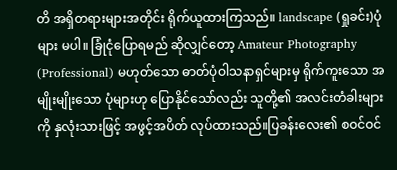တိ အရှိတရားများအတိုင်း ရိုက်ယူထားကြသည်။ landscape (ရှုခင်း)ပုံများ မပါ။ ခြုံငုံပြောရမည် ဆိုလျှင်တော့ Amateur Photography (Professional) မဟုတ်သော ဓာတ်ပုံဝါသနာရှင်များမှ ရိုက်ကူးသော အမျိုးမျိုးသော ပုံများဟု ပြောနိုင်သော်လည်း သူတို့၏ အလင်းတံခါးများကို နှလုံးသားဖြင့် အဖွင့်အပိတ် လုပ်ထားသည်။ပြခန်းလေး၏ စဝင်ဝင်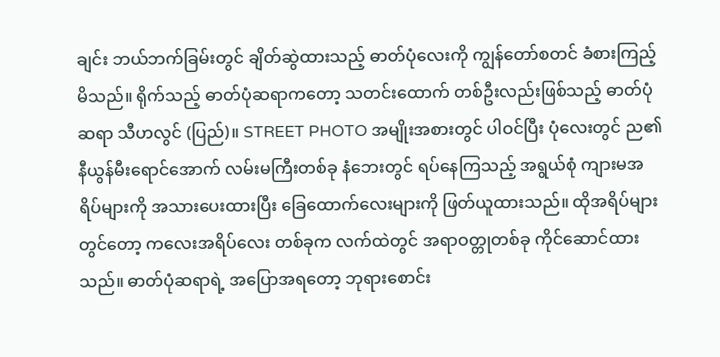ချင်း ဘယ်ဘက်ခြမ်းတွင် ချိတ်ဆွဲထားသည့် ဓာတ်ပုံလေးကို ကျွန်တော်စတင် ခံစားကြည့်မိသည်။ ရိုက်သည့် ဓာတ်ပုံဆရာကတော့ သတင်းထောက် တစ်ဦးလည်းဖြစ်သည့် ဓာတ်ပုံဆရာ သီဟလွင် (ပြည်)။ STREET PHOTO အမျိုးအစားတွင် ပါဝင်ပြီး ပုံလေးတွင် ည၏ နီယွန်မီးရောင်အောက် လမ်းမကြီးတစ်ခု နံဘေးတွင် ရပ်နေကြသည့် အရွယ်စုံ ကျားမအရိပ်များကို အသားပေးထားပြီး ခြေထောက်လေးများကို ဖြတ်ယူထားသည်။ ထိုအရိပ်များတွင်တော့ ကလေးအရိပ်လေး တစ်ခုက လက်ထဲတွင် အရာဝတ္တုတစ်ခု ကိုင်ဆောင်ထားသည်။ ဓာတ်ပုံဆရာရဲ့ အပြောအရတော့ ဘုရားစောင်း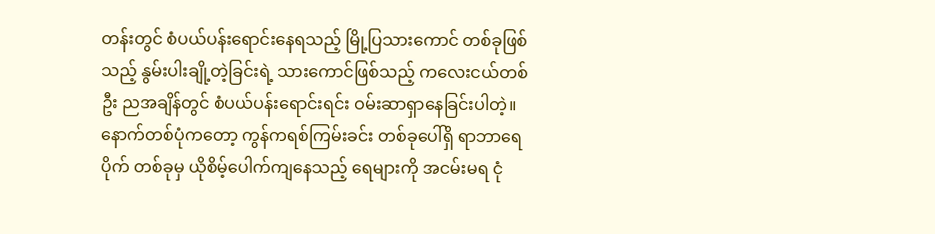တန်းတွင် စံပယ်ပန်းရောင်းနေရသည့် မြို့ပြသားကောင် တစ်ခုဖြစ်သည့် နွမ်းပါးချို့တဲ့ခြင်းရဲ့ သားကောင်ဖြစ်သည့် ကလေးငယ်တစ်ဦး ညအချိန်တွင် စံပယ်ပန်းရောင်းရင်း ဝမ်းဆာရှာနေခြင်းပါတဲ့။နောက်တစ်ပုံကတော့ ကွန်ကရစ်ကြမ်းခင်း တစ်ခုပေါ်ရှိ ရာဘာရေပိုက် တစ်ခုမှ ယိုစိမ့်ပေါက်ကျနေသည့် ရေများကို အငမ်းမရ ငုံ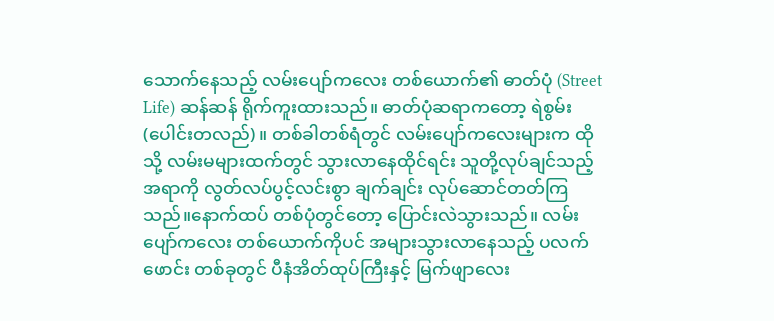သောက်နေသည့် လမ်းပျော်ကလေး တစ်ယောက်၏ ဓာတ်ပုံ (Street Life) ဆန်ဆန် ရိုက်ကူးထားသည်။ ဓာတ်ပုံဆရာကတော့ ရဲစွမ်း(ပေါင်းတလည်)။ တစ်ခါတစ်ရံတွင် လမ်းပျော်ကလေးများက ထိုသို့ လမ်းမများထက်တွင် သွားလာနေထိုင်ရင်း သူတို့လုပ်ချင်သည့် အရာကို လွတ်လပ်ပွင့်လင်းစွာ ချက်ချင်း လုပ်ဆောင်တတ်ကြသည်။နောက်ထပ် တစ်ပုံတွင်တော့ ပြောင်းလဲသွားသည်။ လမ်းပျော်ကလေး တစ်ယောက်ကိုပင် အများသွားလာနေသည့် ပလက်ဖောင်း တစ်ခုတွင် ပီနံအိတ်ထုပ်ကြီးနှင့် မြက်ဖျာလေး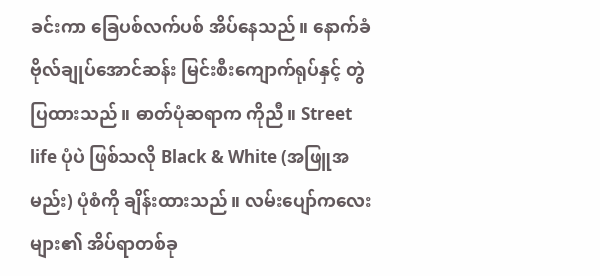ခင်းကာ ခြေပစ်လက်ပစ် အိပ်နေသည်။ နောက်ခံ ဗိုလ်ချုပ်အောင်ဆန်း မြင်းစီးကျောက်ရုပ်နှင့် တွဲပြထားသည်။ ဓာတ်ပုံဆရာက ကိုညီ။ Street life ပုံပဲ ဖြစ်သလို Black & White (အဖြူအမည်း) ပုံစံကို ချိန်းထားသည်။ လမ်းပျော်ကလေးများ၏ အိပ်ရာတစ်ခု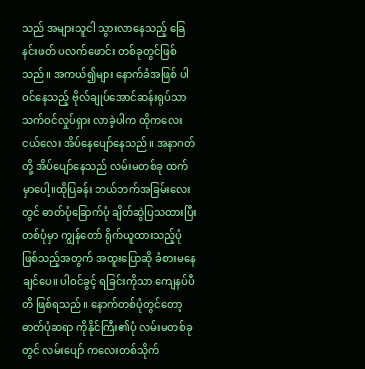သည် အများသူငါ သွားလာနေသည့် ခြေနင်းဖတ် ပလက်ဖောင်း တစ်ခုတွင်ဖြစ်သည်။ အကယ်၍များ နောက်ခံအဖြစ် ပါဝင်နေသည့် ဗိုလ်ချုပ်အောင်ဆန်းရုပ်သာ သက်ဝင်လှုပ်ရှား လာခဲ့ပါက ထိုကလေးငယ်လေး အိပ်နေပျော်နေသည်။ အနာဂတ်တို့ အိပ်ပျော်နေသည် လမ်းမတစ်ခု ထက်မှာပေါ့။ထိုပြခန်း ဘယ်ဘက်အခြမ်းလေးတွင် ဓာတ်ပုံခြောက်ပုံ ချိတ်ဆွဲပြသထားပြီး တစ်ပုံမှာ ကျွန်တော် ရိုက်ယူထားသည့်ပုံ ဖြစ်သည့်အတွက် အထူးပြောဆို ခံစားမနေချင်ပေ။ ပါဝင်ခွင့် ရခြင်းကိုသာ ကျေနပ်ပီတိ ဖြစ်ရသည်။ နောက်တစ်ပုံတွင်တော့ ဓာတ်ပုံဆရာ ကိုနိုင်ကြီး၏ပုံ လမ်းမတစ်ခုတွင် လမ်းပျော် ကလေးတစ်သိုက်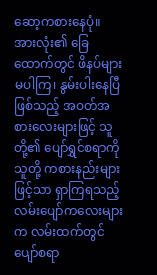ဆော့ကစားနေပုံ။ အားလုံး၏ ခြေထောက်တွင် ဖိနပ်များ မပါကြ၊ နွမ်းပါးနေပြီဖြစ်သည့် အဝတ်အစားလေးများဖြင့် သူတို့၏ ပျော်ရွှင်စရာကို သူတို့ ကစားနည်းများဖြင့်သာ ရှာကြရသည့် လမ်းပျော်ကလေးများက လမ်းထက်တွင် ပျော်စရာ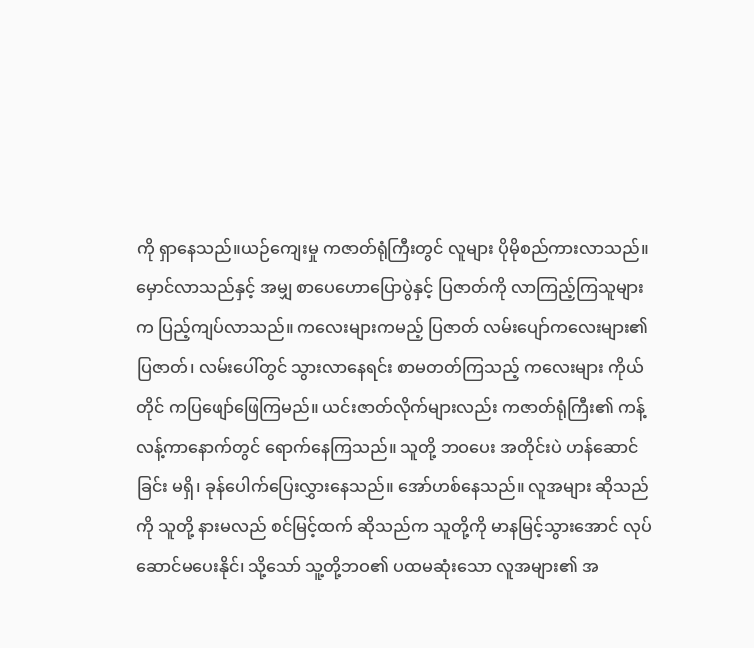ကို ရှာနေသည်။ယဉ်ကျေးမှု ကဇာတ်ရုံကြီးတွင် လူများ ပိုမိုစည်ကားလာသည်။ မှောင်လာသည်နှင့် အမျှ စာပေဟောပြောပွဲနှင့် ပြဇာတ်ကို လာကြည့်ကြသူများက ပြည့်ကျပ်လာသည်။ ကလေးများကမည့် ပြဇာတ် လမ်းပျော်ကလေးများ၏ ပြဇာတ်၊ လမ်းပေါ်တွင် သွားလာနေရင်း စာမတတ်ကြသည့် ကလေးများ ကိုယ်တိုင် ကပြဖျော်ဖြေကြမည်။ ယင်းဇာတ်လိုက်များလည်း ကဇာတ်ရုံကြီး၏ ကန့်လန့်ကာနောက်တွင် ရောက်နေကြသည်။ သူတို့ ဘဝပေး အတိုင်းပဲ ဟန်ဆောင်ခြင်း မရှိ၊ ခုန်ပေါက်ပြေးလွှားနေသည်။ အော်ဟစ်နေသည်။ လူအများ ဆိုသည်ကို သူတို့ နားမလည် စင်မြင့်ထက် ဆိုသည်က သူတို့ကို မာနမြင့်သွားအောင် လုပ်ဆောင်မပေးနိုင်၊ သို့သော် သူ့တို့ဘဝ၏ ပထမဆုံးသော လူအများ၏ အ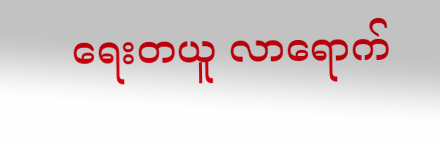ရေးတယူ လာရောက်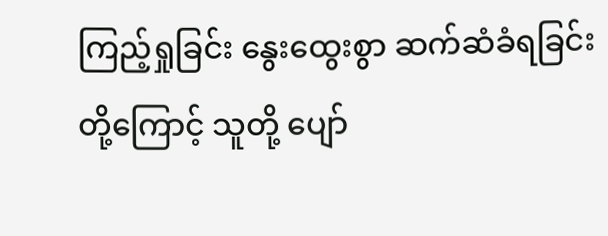ကြည့်ရှုခြင်း နွေးထွေးစွာ ဆက်ဆံခံရခြင်းတို့ကြောင့် သူတို့ ပျော်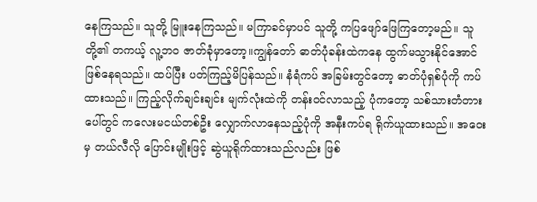နေကြသည်။ သူတို့ မြူးနေကြသည်။ မကြာခင်မှာပင် သူတို့ ကပြဖျော်ဖြေကြတော့မည်။ သူတို့၏ တကယ့် လူ့ဘ၀ ဇာတ်ခုံမှာတော့။ကျွန်တော် ဓာတ်ပုံခန်းထဲကနေ ထွက်မသွားနိုင်အောင် ဖြစ်နေရသည်။ ထပ်ပြီး ပတ်ကြည့်မိပြန်သည်။ နံရံကပ် အခြမ်းတွင်တော့ ဓာတ်ပုံရှစ်ပုံကို ကပ်ထားသည်။ ကြည့်လိုက်ချင်းချင်း မျက်လုံးထဲကို တန်းဝင်လာသည့် ပုံကတော့ သစ်သားတံတားပေါ်တွင် ကလေးမငယ်တစ်ဦး လျှောက်လာနေသည့်ပုံကို အနီးကပ်ရ ရိုက်ယူထားသည်။ အဝေးမှ တယ်လီလို ပြောင်းမျိုးဖြင့် ဆွဲယူရိုက်ထားသည်လည်း ဖြစ်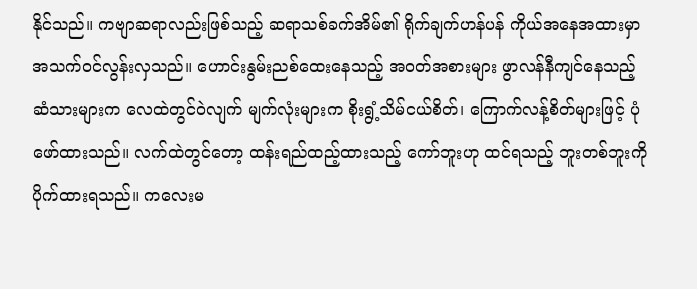နိုင်သည်။ ကဗျာဆရာလည်းဖြစ်သည့် ဆရာသစ်ခက်အိမ်၏ ရိုက်ချက်ဟန်ပန် ကိုယ်အနေအထားမှာ အသက်ဝင်လွန်းလှသည်။ ဟောင်းနွမ်းညစ်ထေးနေသည့် အဝတ်အစားများ ဖွာလန်နီကျင်နေသည့် ဆံသားများက လေထဲတွင်ဝဲလျက် မျက်လုံးများက စိုးရွံ့သိမ်ငယ်စိတ်၊ ကြောက်လန့်စိတ်များဖြင့် ပုံဖော်ထားသည်။ လက်ထဲတွင်တော့ ထန်းရည်ထည့်ထားသည့် ကော်ဘူးဟု ထင်ရသည့် ဘူးတစ်ဘူးကို ပိုက်ထားရသည်။ ကလေးမ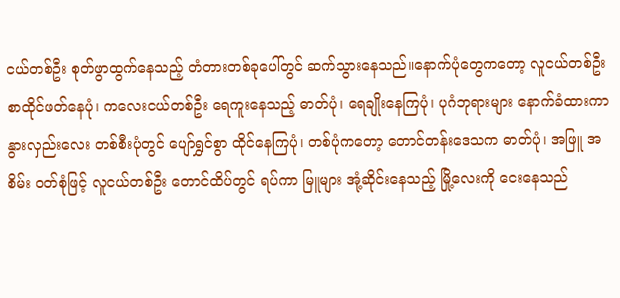ငယ်တစ်ဦး စုတ်ဖွာထွက်နေသည့် တံတားတစ်ခုပေါ်တွင် ဆက်သွားနေသည်။နောက်ပုံတွေကတော့ လူငယ်တစ်ဦး စာထိုင်ဖတ်နေပုံ၊ ကလေးငယ်တစ်ဦး ရေကူးနေသည့် ဓာတ်ပုံ၊ ရေချိုးနေကြပုံ၊ ပုဂံဘုရားများ နောက်ခံထားကာ နွားလှည်းလေး တစ်စီးပုံတွင် ပျော်ရွှင်စွာ ထိုင်နေကြပုံ၊ တစ်ပုံကတော့ တောင်တန်းဒေသက ဓာတ်ပုံ၊ အဖြူ အစိမ်း ဝတ်စုံဖြင့် လူငယ်တစ်ဦး တောင်ထိပ်တွင် ရပ်ကာ မြူများ အုံ့ဆိုင်းနေသည့် မြို့လေးကို ငေးနေသည်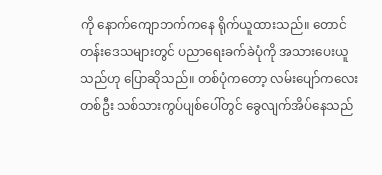ကို နောက်ကျောဘက်ကနေ ရိုက်ယူထားသည်။ တောင်တန်းဒေသများတွင် ပညာရေးခက်ခဲပုံကို အသားပေးယူသည်ဟု ပြောဆိုသည်။ တစ်ပုံကတော့ လမ်းပျော်ကလေးတစ်ဦး သစ်သားကွပ်ပျစ်ပေါ်တွင် ခွေလျက်အိပ်နေသည်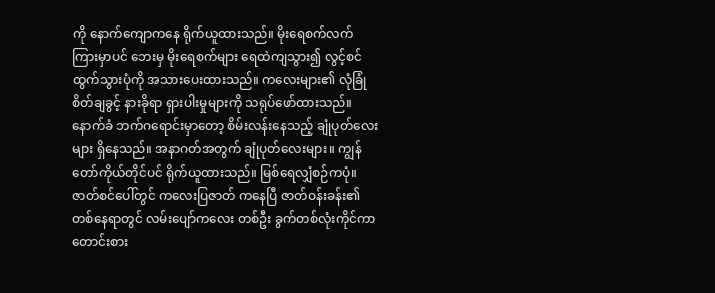ကို နောက်ကျောကနေ ရိုက်ယူထားသည်။ မိုးရေစက်လက် ကြားမှာပင် ဘေးမှ မိုးရေစက်များ ရေထဲကျသွား၍ လွင့်စင်ထွက်သွားပုံကို အသားပေးထားသည်။ ကလေးများ၏ လုံခြုံစိတ်ချခွင့် နားခိုရာ ရှားပါးမှုများကို သရုပ်ဖော်ထားသည်။ နောက်ခံ ဘက်ဂရောင်းမှာတော့ စိမ်းလန်းနေသည့် ချုံပုတ်လေးများ ရှိနေသည်။ အနာဂတ်အတွက် ချုံပုတ်လေးများ။ ကျွန်တော်ကိုယ်တိုင်ပင် ရိုက်ယူထားသည်။ မြစ်ရေလျှံစဉ်ကပုံ။ဇာတ်စင်ပေါ်တွင် ကလေးပြဇာတ် ကနေပြီ ဇာတ်ဝန်းခန်း၏ တစ်နေရာတွင် လမ်းပျော်ကလေး တစ်ဦး ခွက်တစ်လုံးကိုင်ကာ တောင်းစား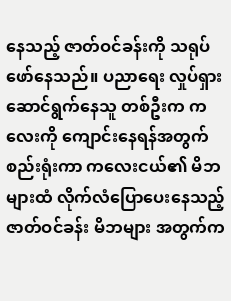နေသည့် ဇာတ်ဝင်ခန်းကို သရုပ်ဖော်နေသည်။ ပညာရေး လှုပ်ရှားဆောင်ရွက်နေသူ တစ်ဦးက ကလေးကို ကျောင်းနေရန်အတွက် စည်းရုံးကာ ကလေးငယ်၏ မိဘများထံ လိုက်လံပြောပေးနေသည့် ဇာတ်ဝင်ခန်း မိဘများ အတွက်က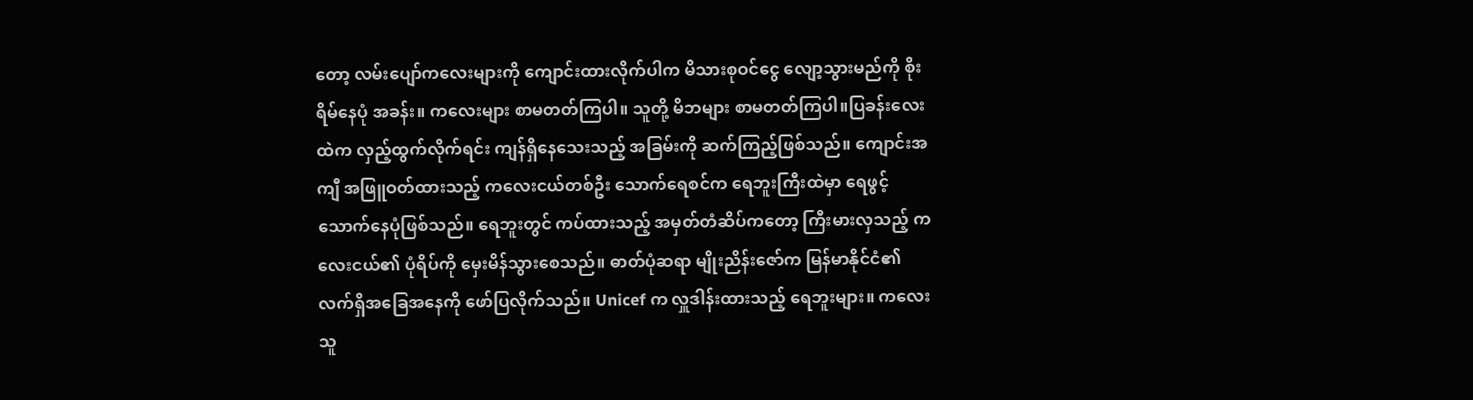တော့ လမ်းပျော်ကလေးများကို ကျောင်းထားလိုက်ပါက မိသားစုဝင်ငွေ လျော့သွားမည်ကို စိုးရိမ်နေပုံ အခန်း။ ကလေးများ စာမတတ်ကြပါ။ သူတို့ မိဘများ စာမတတ်ကြပါ။ပြခန်းလေးထဲက လှည့်ထွက်လိုက်ရင်း ကျန်ရှိနေသေးသည့် အခြမ်းကို ဆက်ကြည့်ဖြစ်သည်။ ကျောင်းအကျီ အဖြူဝတ်ထားသည့် ကလေးငယ်တစ်ဦး သောက်ရေစင်က ရေဘူးကြီးထဲမှာ ရေဖွင့်သောက်နေပုံဖြစ်သည်။ ရေဘူးတွင် ကပ်ထားသည့် အမှတ်တံဆိပ်ကတော့ ကြီးမားလှသည့် ကလေးငယ်၏ ပုံရိပ်ကို မှေးမိန်သွားစေသည်။ ဓာတ်ပုံဆရာ မျိုးညိန်းဇော်က မြန်မာနိုင်ငံ၏ လက်ရှိအခြေအနေကို ဖော်ပြလိုက်သည်။ Unicef က လှူဒါန်းထားသည့် ရေဘူးများ။ ကလေးသူ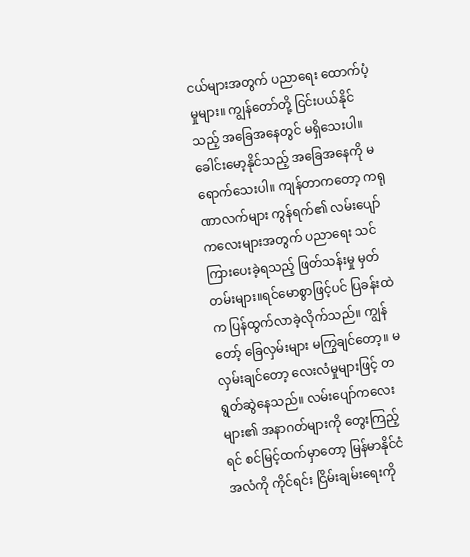ငယ်များအတွက် ပညာရေး ထောက်ပံ့မှုများ။ ကျွန်တော်တို့ ငြင်းပယ်နိုင်သည့် အခြေအနေတွင် မရှိသေးပါ။ ခေါင်းမော့နိုင်သည့် အခြေအနေကို မရောက်သေးပါ။ ကျန်တာကတော့ ကရုဏာလက်များ ကွန်ရက်၏ လမ်းပျော်ကလေးများအတွက် ပညာရေး သင်ကြားပေးခဲ့ရသည့် ဖြတ်သန်းမှု မှတ်တမ်းများ။ရင်မောစွာဖြင့်ပင် ပြခန်းထဲက ပြန်ထွက်လာခဲ့လိုက်သည်။ ကျွန်တော့် ခြေလှမ်းများ မကြွချင်တော့။ မလှမ်းချင်တော့ လေးလံမှုများဖြင့် တရွတ်ဆွဲနေသည်။ လမ်းပျော်ကလေးများ၏ အနာဂတ်များကို တွေးကြည့်ရင် စင်မြင့်ထက်မှာတော့ မြန်မာနိုင်ငံ အလံကို ကိုင်ရင်း ငြိမ်းချမ်းရေးကို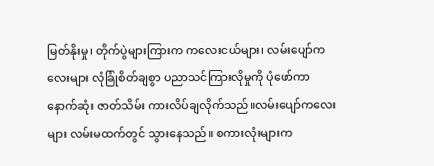မြတ်နိုးမှု၊ တိုက်ပွဲများကြားက ကလေးငယ်များ၊ လမ်းပျော်ကလေးများ လုံခြုံစိတ်ချစွာ ပညာသင်ကြားလိုမှုကို ပုံဖော်ကာ နောက်ဆုံး ဇာတ်သိမ်း ကားလိပ်ချလိုက်သည်။လမ်းပျော်ကလေးများ လမ်းမထက်တွင် သွားနေသည်။ စကားလုံးများက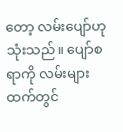တော့ လမ်းပျော်ဟု သုံးသည်။ ပျော်စရာကို လမ်းများထက်တွင်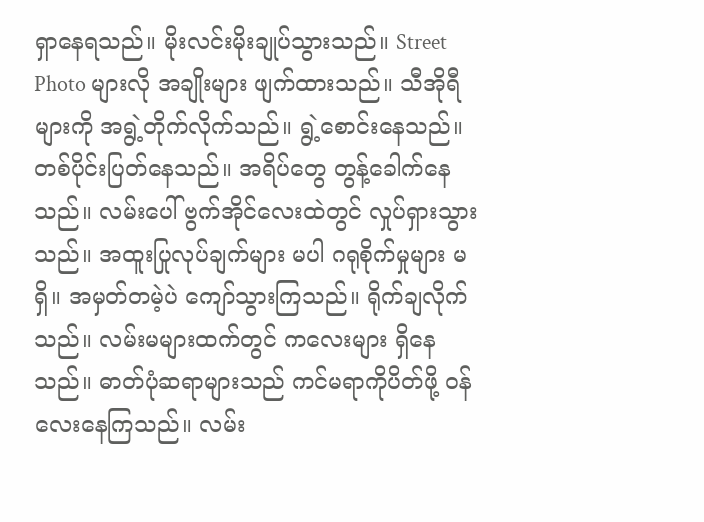ရှာနေရသည်။ မိုးလင်းမိုးချုပ်သွားသည်။ Street Photo များလို အချိုးများ ဖျက်ထားသည်။ သီအိုရီများကို အရွဲ့တိုက်လိုက်သည်။ ရွဲ့စောင်းနေသည်။ တစ်ပိုင်းပြတ်နေသည်။ အရိပ်တွေ တွန့်ခေါက်နေသည်။ လမ်းပေါ် ဗွက်အိုင်လေးထဲတွင် လှုပ်ရှားသွားသည်။ အထူးပြုလုပ်ချက်များ မပါ ဂရုစိုက်မှုများ မရှိ။ အမှတ်တမဲ့ပဲ ကျော်သွားကြသည်။ ရိုက်ချလိုက်သည်။ လမ်းမများထက်တွင် ကလေးများ ရှိနေသည်။ ဓာတ်ပုံဆရာများသည် ကင်မရာကိုပိတ်ဖို့ ဝန်လေးနေကြသည်။ လမ်း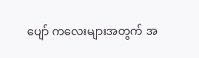ပျော် ကလေးများအတွက် အ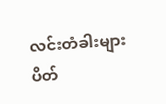လင်းတံခါးများ ပိတ်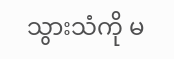သွားသံကို မ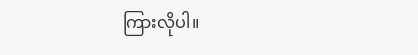ကြားလိုပါ။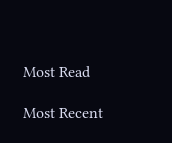Most Read

Most Recent